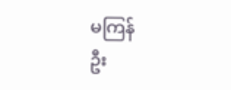မကြန်
ဦး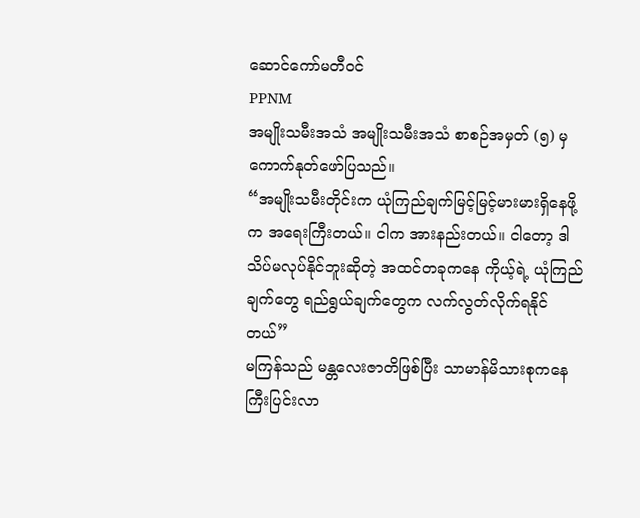ဆောင်ကော်မတီဝင်
PPNM
အမျိုးသမီးအသံ အမျိုးသမီးအသံ စာစဉ်အမှတ် (၅) မှ ကောက်နုတ်ဖော်ပြသည်။
“အမျိုးသမီးတိုင်းက ယုံကြည်ချက်မြင့်မြင့်မားမားရှိနေဖို့က အရေးကြီးတယ်။ ငါက အားနည်းတယ်။ ငါတော့ ဒါသိပ်မလုပ်နိုင်ဘူးဆိုတဲ့ အထင်တခုကနေ ကိုယ့်ရဲ့ ယုံကြည်ချက်တွေ ရည်ရွယ်ချက်တွေက လက်လွတ်လိုက်ရနိုင်တယ်”
မကြန်သည် မန္တလေးဇာတိဖြစ်ပြီး သာမာန်မိသားစုကနေ ကြီးပြင်းလာ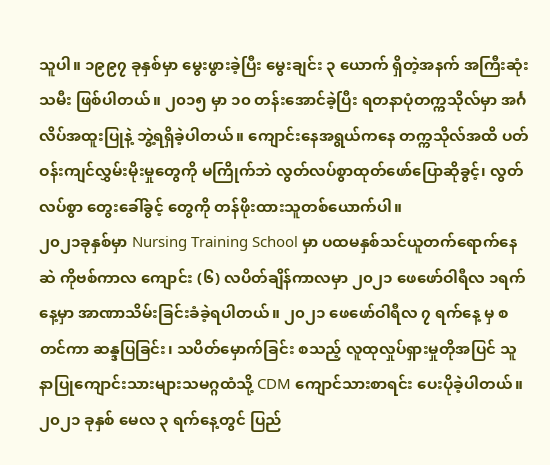သူပါ။ ၁၉၉၇ ခုနှစ်မှာ မွေးဖွားခဲ့ပြီး မွေးချင်း ၃ ယောက် ရှိတဲ့အနက် အကြီးဆုံးသမီး ဖြစ်ပါတယ်။ ၂၀၁၅ မှာ ၁၀ တန်းအောင်ခဲ့ပြီး ရတနာပုံတက္ကသိုလ်မှာ အင်္ဂလိပ်အထူးပြုနဲ့ ဘွဲ့ရရှိခဲ့ပါတယ်။ ကျောင်းနေအရွယ်ကနေ တက္ကသိုလ်အထိ ပတ်ဝန်းကျင်လွှမ်းမိုးမှုတွေကို မကြိုက်ဘဲ လွတ်လပ်စွာထုတ်ဖော်ပြောဆိုခွင့်၊ လွတ်လပ်စွာ တွေးခေါ်ခွင့် တွေကို တန်ဖိုးထားသူတစ်ယောက်ပါ။
၂၀၂၁ခုနှစ်မှာ Nursing Training School မှာ ပထမနှစ်သင်ယူတက်ရောက်နေဆဲ ကိုဗစ်ကာလ ကျောင်း (၆) လပိတ်ချိန်ကာလမှာ ၂၀၂၁ ဖေဖော်ဝါရီလ ၁ရက်နေ့မှာ အာဏာသိမ်းခြင်းခံခဲ့ရပါတယ်။ ၂၀၂၁ ဖေဖော်ဝါရီလ ၇ ရက်နေ့ မှ စတင်ကာ ဆန္ဒပြခြင်း၊ သပိတ်မှောက်ခြင်း စသည့် လူထုလှုပ်ရှားမှုတိုအပြင် သူနာပြုကျောင်းသားများသမဂ္ဂထံသို့ CDM ကျောင်သားစာရင်း ပေးပိုခဲ့ပါတယ်။
၂၀၂၁ ခုနှစ် မေလ ၃ ရက်နေ့တွင် ပြည်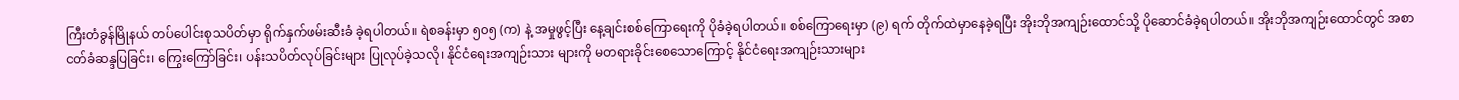ကြီးတံခွန်မြိုနယ် တပ်ပေါင်းစုသပိတ်မှာ ရိုက်နှက်ဖမ်းဆီးခံ ခဲ့ရပါတယ်။ ရဲစခန်းမှာ ၅၀၅ (က) နဲ့ အမှုဖွင့်ပြီး နေ့ချင်းစစ်ကြောရေးကို ပိုခံခဲ့ရပါတယ်။ စစ်ကြောရေးမှာ (၉) ရက် တိုက်ထဲမှာနေခဲ့ရပြီး အိုးဘိုအကျဉ်းထောင်သို့ ပိုဆောင်ခံခဲ့ရပါတယ်။ အိုးဘိုအကျဉ်းထောင်တွင် အစာငတ်ခံဆန္ဒပြခြင်း၊ ကြွေးကြော်ခြင်း၊ ပန်းသပိတ်လုပ်ခြင်းများ ပြုလုပ်ခဲ့သလို၊ နိုင်ငံရေးအကျဉ်းသား များကို မတရားခိုင်းစေသောကြောင့် နိုင်ငံရေးအကျဉ်းသားများ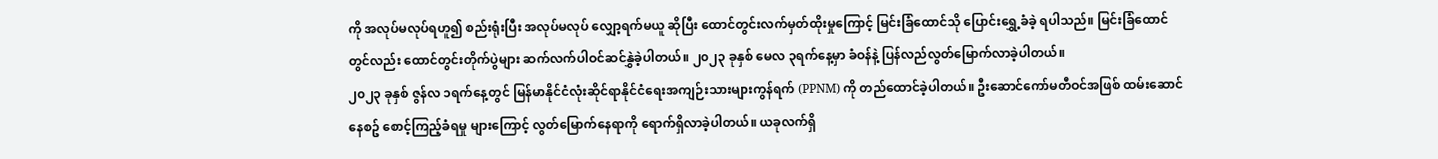ကို အလုပ်မလုပ်ရဟူ၍ စည်းရုံးပြီး အလုပ်မလုပ် လျှော့ရက်မယူ ဆိုပြီး ထောင်တွင်းလက်မှတ်ထိုးမှုကြောင့် မြင်းခြံထောင်သို ပြောင်းရွှေ့ခံခဲ့ ရပါသည်။ မြင်းခြံထောင်တွင်လည်း ထောင်တွင်းတိုက်ပွဲများ ဆက်လက်ပါဝင်ဆင်နွှဲခဲ့ပါတယ်။ ၂၀၂၃ ခုနှစ် မေလ ၃ရက်နေ့မှာ ခံဝန်နဲ့ ပြန်လည်လွတ်မြောက်လာခဲ့ပါတယ်။
၂၀၂၃ ခုနှစ် ဇွန်လ ၁ရက်နေ့တွင် မြန်မာနိုင်ငံလုံးဆိုင်ရာနိုင်ငံရေးအကျဉ်းသားများကွန်ရက် (PPNM) ကို တည်ထောင်ခဲ့ပါတယ်။ ဦးဆောင်ကော်မတီဝင်အဖြစ် ထမ်းဆောင်နေစဥ် စောင့်ကြည့်ခံရမှု များကြောင့် လွတ်မြောက်နေရာကို ရောက်ရှိလာခဲ့ပါတယ်။ ယခုလက်ရှိ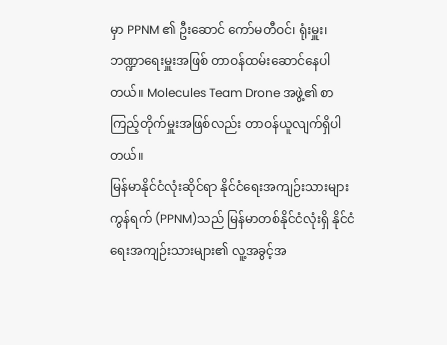မှာ PPNM ၏ ဦးဆောင် ကော်မတီဝင်၊ ရုံးမှူး၊ ဘဏ္ဍာရေးမှူးအဖြစ် တာဝန်ထမ်းဆောင်နေပါတယ်။ Molecules Team Drone အဖွဲ့၏ စာကြည့်တိုက်မှူးအဖြစ်လည်း တာဝန်ယူလျက်ရှိပါတယ်။
မြန်မာနိုင်ငံလုံးဆိုင်ရာ နိုင်ငံရေးအကျဉ်းသားများကွန်ရက် (PPNM)သည် မြန်မာတစ်နိုင်ငံလုံးရှိ နိုင်ငံရေးအကျဉ်းသားများ၏ လူ့အခွင့်အ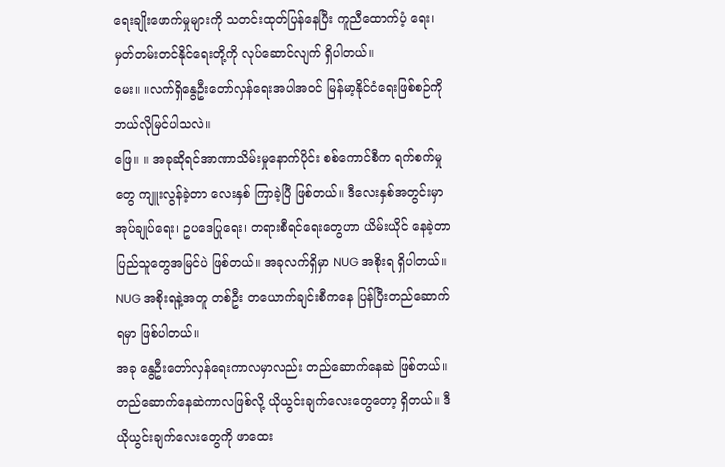ရေးချိုးဖောက်မှုများကို သတင်းထုတ်ပြန်နေပြီး ကူညီထောက်ပံ့ ရေး၊ မှတ်တမ်းတင်နိုင်ရေးတို့ကို လုပ်ဆောင်လျက် ရှိပါတယ်။
မေး။ ။လက်ရှိနွေဦးတော်လှန်ရေးအပါအဝင် မြန်မာ့နိုင်ငံရေးဖြစ်စဉ်ကို ဘယ်လိုမြင်ပါသလဲ။
ဖြေ။ ။ အခုဆိုရင်အာဏာသိမ်းမှုနောက်ပိုင်း စစ်ကောင်စီက ရက်စက်မှုတွေ ကျူးလွန်ခဲ့တာ လေးနှစ် ကြာခဲ့ပြီ ဖြစ်တယ်။ ဒီလေးနှစ်အတွင်းမှာ အုပ်ချုပ်ရေး၊ ဥပဒေပြုရေး၊ တရားစီရင်ရေးတွေဟာ ယိမ်းယိုင် နေခဲ့တာ ပြည်သူတွေအမြင်ပဲ ဖြစ်တယ်။ အခုလက်ရှိမှာ NUG အစိုးရ ရှိပါတယ်။ NUG အစိုးရနဲ့အတူ တစ်ဦး တယောက်ချင်းစီကနေ ပြန်ပြီးတည်ဆောက်ရမှာ ဖြစ်ပါတယ်။
အခု နွေဦးတော်လှန်ရေးကာလမှာလည်း တည်ဆောက်နေဆဲ ဖြစ်တယ်။ တည်ဆောက်နေဆဲကာလဖြစ်လို့ ယိုယွင်းချက်လေးတွေတော့ ရှိတယ်။ ဒီယိုယွင်းချက်လေးတွေကို ဖာထေး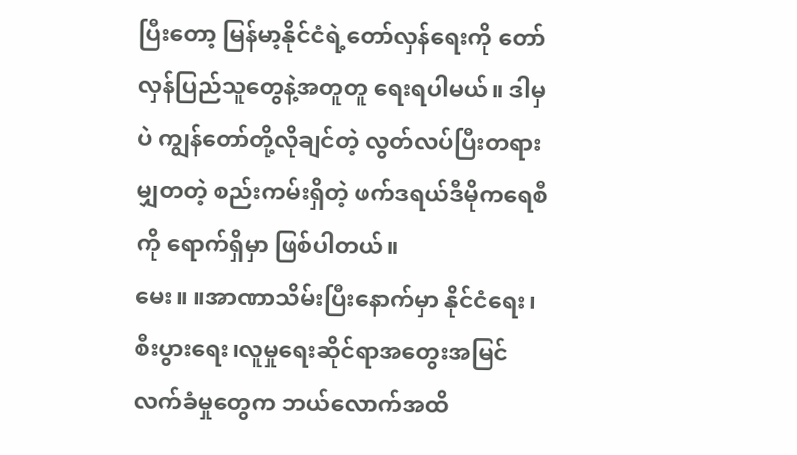ပြီးတော့ မြန်မာ့နိုင်ငံရဲ့တော်လှန်ရေးကို တော်လှန်ပြည်သူတွေနဲ့အတူတူ ရေးရပါမယ်။ ဒါမှပဲ ကျွန်တော်တို့လိုချင်တဲ့ လွတ်လပ်ပြီးတရားမျှတတဲ့ စည်းကမ်းရှိတဲ့ ဖက်ဒရယ်ဒီမိုကရေစီကို ရောက်ရှိမှာ ဖြစ်ပါတယ်။
မေး။ ။အာဏာသိမ်းပြီးနောက်မှာ နိုင်ငံရေး၊စီးပွားရေး၊လူမှုရေးဆိုင်ရာအတွေးအမြင် လက်ခံမှုတွေက ဘယ်လောက်အထိ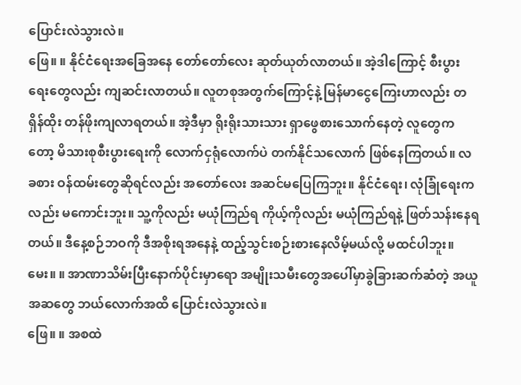ပြောင်းလဲသွားလဲ။
ဖြေ။ ။ နိုင်ငံရေးအခြေအနေ တော်တော်လေး ဆုတ်ယုတ်လာတယ်။ အဲ့ဒါကြောင့် စီးပွားရေးတွေလည်း ကျဆင်းလာတယ်။ လူတစုအတွက်ကြောင့်နဲ့ မြန်မာငွေကြေးဟာလည်း တရှိန်ထိုး တန်ဖိုးကျလာရတယ်။ အဲ့ဒီမှာ ရိုးရိုးသားသား ရှာဖွေစားသောက်နေတဲ့ လူတွေကတော့ မိသားစုစီးပွားရေးကို လောက်ငှရုံလောက်ပဲ တက်နိုင်သလောက် ဖြစ်နေကြတယ်။ လခစား ဝန်ထမ်းတွေဆိုရင်လည်း အတော်လေး အဆင်မပြေကြဘူး။ နိုင်ငံရေး၊ လုံခြုံရေးကလည်း မကောင်းဘူး။ သူ့ကိုလည်း မယုံကြည်ရ ကိုယ့်ကိုလည်း မယုံကြည်ရနဲ့ ဖြတ်သန်းနေရတယ်။ ဒီနေ့စဉ်ဘဝကို ဒီအစိုးရအနေနဲ့ ထည့်သွင်းစဉ်းစားနေလိမ့်မယ်လို့ မထင်ပါဘူး။
မေး။ ။ အာဏာသိမ်းပြီးနောက်ပိုင်းမှာရော အမျိုးသမီးတွေအပေါ်မှာခွဲခြားဆက်ဆံတဲ့ အယူအဆတွေ ဘယ်လောက်အထိ ပြောင်းလဲသွားလဲ။
ဖြေ။ ။ အစထဲ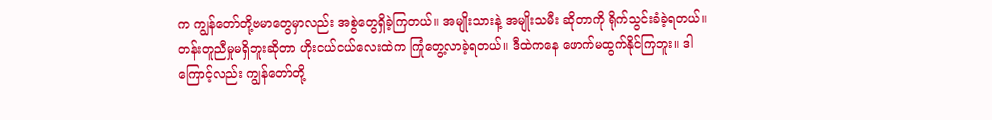က ကျွန်တော်တို့ဗမာတွေမှာလည်း အစွဲတွေရှိခဲ့ကြတယ်။ အမျိုးသားနဲ့ အမျိုးသမီး ဆိုတာကို ရိုက်သွင်းခံခဲ့ရတယ်။ တန်းတူညီမှုမရှိဘူးဆိုတာ ဟိုးငယ်ငယ်လေးထဲက ကြုံတွေ့လာခဲ့ရတယ်။ ဒီထဲကနေ ဖောက်မထွက်နိုင်ကြဘူး။ ဒါကြောင့်လည်း ကျွန်တော်တို့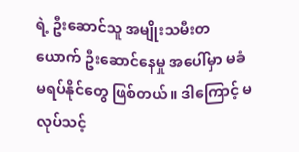ရဲ့ ဦးဆောင်သူ အမျိုးသမီးတယောက် ဦးဆောင်နေမှု အပေါ်မှာ မခံမရပ်နိုင်တွေ ဖြစ်တယ်။ ဒါကြောင့် မလုပ်သင့်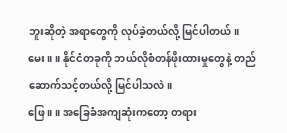ဘူးဆိုတဲ့ အရာတွေကို လုပ်ခဲ့တယ်လို့ မြင်ပါတယ်။
မေး။ ။ နိုင်ငံတခုကို ဘယ်လိုစံတန်ဖိုးထားမှုတွေနဲ့ တည်ဆောက်သင့်တယ်လို့ မြင်ပါသလဲ။
ဖြေ ။ ။ အခြေခံအကျဆုံးကတော့ တရား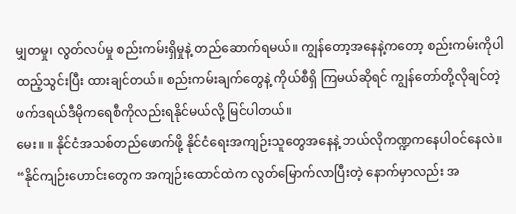မျှတမှု၊ လွတ်လပ်မှု စည်းကမ်းရှိမှုနဲ့ တည်ဆောက်ရမယ်။ ကျွန်တော့အနေနဲ့ကတော့ စည်းကမ်းကိုပါ ထည့်သွင်းပြီး ထားချင်တယ်။ စည်းကမ်းချက်တွေနဲ့ ကိုယ်စီရှိ ကြမယ်ဆိုရင် ကျွန်တော်တို့လိုချင်တဲ့ ဖက်ဒရယ်ဒီမိုကရေစီကိုလည်းရနိုင်မယ်လို့ မြင်ပါတယ်။
မေး။ ။ နိုင်ငံအသစ်တည်ဖောက်ဖို့ နိုင်ငံရေးအကျဉ်းသူတွေအနေနဲ့ ဘယ်လိုကဏ္ဍကနေပါဝင်နေလဲ။
“နိုင်ကျဉ်းဟောင်းတွေက အကျဉ်းထောင်ထဲက လွတ်မြောက်လာပြီးတဲ့ နောက်မှာလည်း အ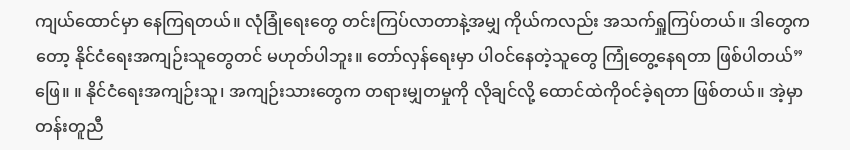ကျယ်ထောင်မှာ နေကြရတယ်။ လုံခြုံရေးတွေ တင်းကြပ်လာတာနဲ့အမျှ ကိုယ်ကလည်း အသက်ရှူကြပ်တယ်။ ဒါတွေကတော့ နိုင်ငံရေးအကျဉ်းသူတွေတင် မဟုတ်ပါဘူး။ တော်လှန်ရေးမှာ ပါဝင်နေတဲ့သူတွေ ကြုံတွေ့နေရတာ ဖြစ်ပါတယ်”
ဖြေ။ ။ နိုင်ငံရေးအကျဉ်းသူ၊ အကျဉ်းသားတွေက တရားမျှတမှုကို လိုချင်လို့ ထောင်ထဲကိုဝင်ခဲ့ရတာ ဖြစ်တယ်။ အဲ့မှာ တန်းတူညီ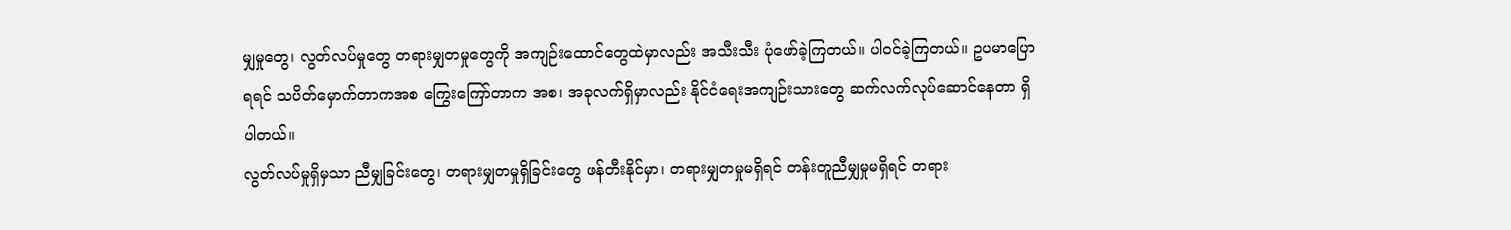မျှမှုတွေ၊ လွတ်လပ်မှုတွေ တရားမျှတမှုတွေကို အကျဉ်းထောင်တွေထဲမှာလည်း အသီးသီး ပုံဖော်ခဲ့ကြတယ်။ ပါဝင်ခဲ့ကြတယ်။ ဥပမာပြောရရင် သပိတ်မှောက်တာကအစ ကြွေးကြော်တာက အစ၊ အခုလက်ရှိမှာလည်း နိုင်ငံရေးအကျဉ်းသားတွေ ဆက်လက်လုပ်ဆောင်နေတာ ရှိပါတယ်။
လွတ်လပ်မှုရှိမှသာ ညီမျှခြင်းတွေ၊ တရားမျှတမှုရှိခြင်းတွေ ဖန်တီးနိုင်မှာ၊ တရားမျှတမှုမရှိရင် တန်းတူညီမျှမှုမရှိရင် တရား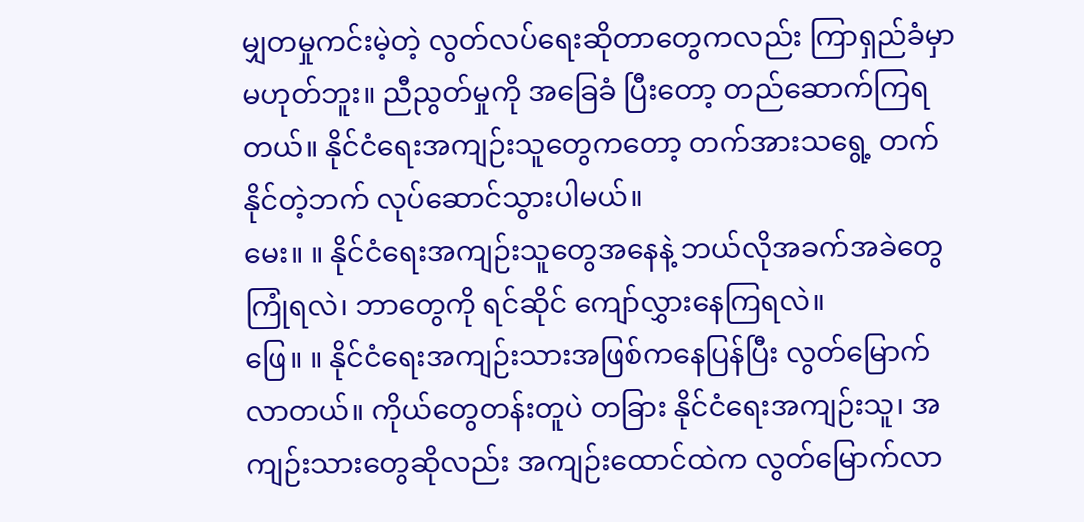မျှတမှုကင်းမဲ့တဲ့ လွတ်လပ်ရေးဆိုတာတွေကလည်း ကြာရှည်ခံမှာမဟုတ်ဘူး။ ညီညွတ်မှုကို အခြေခံ ပြီးတော့ တည်ဆောက်ကြရတယ်။ နိုင်ငံရေးအကျဉ်းသူတွေကတော့ တက်အားသရွေ့ တက်နိုင်တဲ့ဘက် လုပ်ဆောင်သွားပါမယ်။
မေး။ ။ နိုင်ငံရေးအကျဉ်းသူတွေအနေနဲ့ ဘယ်လိုအခက်အခဲတွေကြုံရလဲ၊ ဘာတွေကို ရင်ဆိုင် ကျော်လွှားနေကြရလဲ။
ဖြေ။ ။ နိုင်ငံရေးအကျဉ်းသားအဖြစ်ကနေပြန်ပြီး လွတ်မြောက်လာတယ်။ ကိုယ်တွေတန်းတူပဲ တခြား နိုင်ငံရေးအကျဉ်းသူ၊ အကျဉ်းသားတွေဆိုလည်း အကျဉ်းထောင်ထဲက လွတ်မြောက်လာ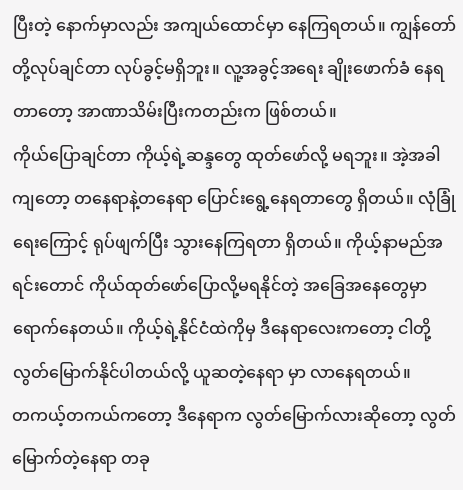ပြီးတဲ့ နောက်မှာလည်း အကျယ်ထောင်မှာ နေကြရတယ်။ ကျွန်တော်တို့လုပ်ချင်တာ လုပ်ခွင့်မရှိဘူး။ လူ့အခွင့်အရေး ချိုးဖောက်ခံ နေရတာတော့ အာဏာသိမ်းပြီးကတည်းက ဖြစ်တယ်။
ကိုယ်ပြောချင်တာ ကိုယ့်ရဲ့ဆန္ဒတွေ ထုတ်ဖော်လို့ မရဘူး။ အဲ့အခါကျတော့ တနေရာနဲ့တနေရာ ပြောင်းရွေ့နေရတာတွေ ရှိတယ်။ လုံခြုံရေးကြောင့် ရုပ်ဖျက်ပြီး သွားနေကြရတာ ရှိတယ်။ ကိုယ့်နာမည်အရင်းတောင် ကိုယ်ထုတ်ဖော်ပြောလို့မရနိုင်တဲ့ အခြေအနေတွေမှာ ရောက်နေတယ်။ ကိုယ့်ရဲ့နိုင်ငံထဲကိုမှ ဒီနေရာလေးကတော့ ငါတို့လွတ်မြောက်နိုင်ပါတယ်လို့ ယူဆတဲ့နေရာ မှာ လာနေရတယ်။
တကယ့်တကယ်ကတော့ ဒီနေရာက လွတ်မြောက်လားဆိုတော့ လွတ်မြောက်တဲ့နေရာ တခု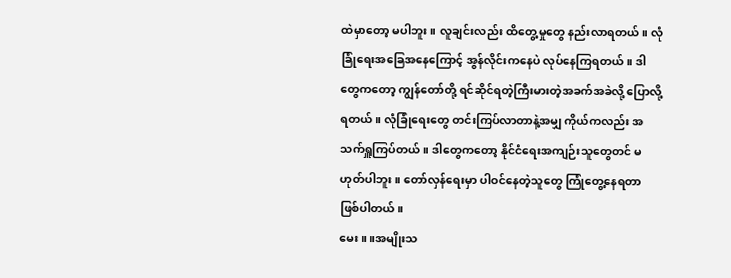ထဲမှာတော့ မပါဘူး။ လူချင်းလည်း ထိတွေ့မှုတွေ နည်းလာရတယ်။ လုံခြုံရေးအခြေအနေကြောင့် အွန်လိုင်းကနေပဲ လုပ်နေကြရတယ်။ ဒါတွေကတော့ ကျွန်တော်တို့ ရင်ဆိုင်ရတဲ့ကြီးမားတဲ့အခက်အခဲလို့ ပြောလို့ရတယ်။ လုံခြုံရေးတွေ တင်းကြပ်လာတာနဲ့အမျှ ကိုယ်ကလည်း အသက်ရှူကြပ်တယ်။ ဒါတွေကတော့ နိုင်ငံရေးအကျဉ်းသူတွေတင် မဟုတ်ပါဘူး။ တော်လှန်ရေးမှာ ပါဝင်နေတဲ့သူတွေ ကြုံတွေ့နေရတာ ဖြစ်ပါတယ်။
မေး။ ။အမျိုးသ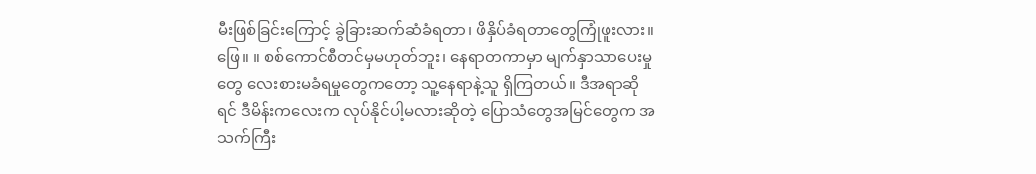မီးဖြစ်ခြင်းကြောင့် ခွဲခြားဆက်ဆံခံရတာ၊ ဖိနှိပ်ခံရတာတွေကြုံဖူးလား။
ဖြေ။ ။ စစ်ကောင်စီတင်မှမဟုတ်ဘူး၊ နေရာတကာမှာ မျက်နှာသာပေးမှုတွေ လေးစားမခံရမှုတွေကတော့ သူ့နေရာနဲ့သူ ရှိကြတယ်။ ဒီအရာဆိုရင် ဒီမိန်းကလေးက လုပ်နိုင်ပါ့မလားဆိုတဲ့ ပြောသံတွေအမြင်တွေက အသက်ကြီး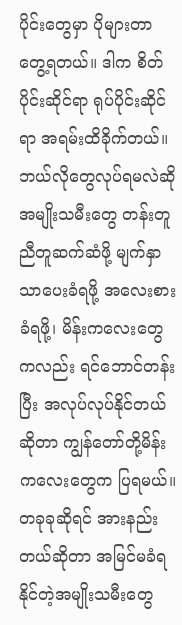ပိုင်းတွေမှာ ပိုများတာ တွေ့ရတယ်။ ဒါက စိတ်ပိုင်းဆိုင်ရာ ရုပ်ပိုင်းဆိုင်ရာ အရမ်းထိခိုက်တယ်။ ဘယ်လိုတွေလုပ်ရမလဲဆို အမျိုးသမီးတွေ တန်းတူညီတူဆက်ဆံဖို့ မျက်နှာသာပေးခံရဖို့ အလေးစားခံရဖို့၊ မိန်းကလေးတွေကလည်း ရင်ဘောင်တန်းပြီး အလုပ်လုပ်နိုင်တယ်ဆိုတာ ကျွန်တော်တို့မိန်းကလေးတွေက ပြရမယ်။
တခုခုဆိုရင် အားနည်းတယ်ဆိုတာ အမြင်မခံရနိုင်တဲ့အမျိုးသမီးတွေ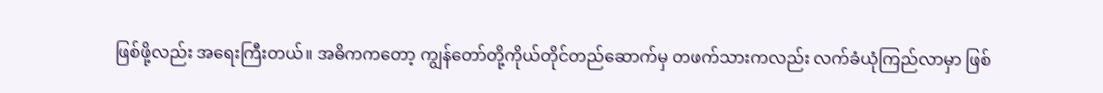ဖြစ်ဖို့လည်း အရေးကြီးတယ်။ အဓိကကတော့ ကျွန်တော်တို့ကိုယ်တိုင်တည်ဆောက်မှ တဖက်သားကလည်း လက်ခံယုံကြည်လာမှာ ဖြစ်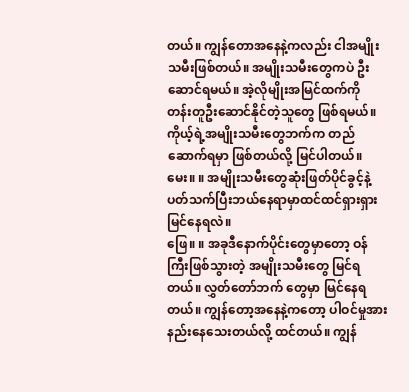တယ်။ ကျွန်တောအနေနဲ့ကလည်း ငါအမျိုးသမီးဖြစ်တယ်။ အမျိုးသမီးတွေကပဲ ဦးဆောင်ရမယ်။ အဲ့လိုမျိုးအမြင်ထက်ကို တန်းတူဦးဆောင်နိုင်တဲ့သူတွေ ဖြစ်ရမယ်။ ကိုယ့်ရဲ့အမျိုးသမီးတွေဘက်က တည်ဆောက်ရမှာ ဖြစ်တယ်လို့ မြင်ပါတယ်။
မေး။ ။ အမျိုးသမီးတွေဆုံးဖြတ်ပိုင်ခွင့်နဲ့ပတ်သက်ပြီးဘယ်နေရာမှာထင်ထင်ရှားရှားမြင်နေရလဲ။
ဖြေ။ ။ အခုဒီနောက်ပိုင်းတွေမှာတော့ ဝန်ကြီးဖြစ်သွားတဲ့ အမျိုးသမီးတွေ မြင်ရတယ်။ လွှတ်တော်ဘက် တွေမှာ မြင်နေရတယ်။ ကျွန်တော့အနေနဲ့ကတော့ ပါဝင်မှုအားနည်းနေသေးတယ်လို့ ထင်တယ်။ ကျွန်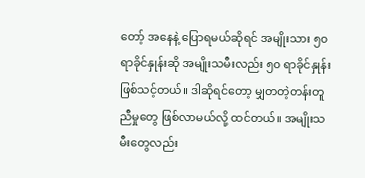တော့် အနေနဲ့ ပြောရမယ်ဆိုရင် အမျိုးသား ၅၀ ရာခိုင်နှုန်းဆို အမျိုးသမီးလည်း ၅၀ ရာခိုင်နှုန်း ဖြစ်သင့်တယ်။ ဒါဆိုရင်တော့ မျှတတဲ့တန်းတူညီမှုတွေ ဖြစ်လာမယ်လို့ ထင်တယ်။ အမျိုးသမီးတွေလည်း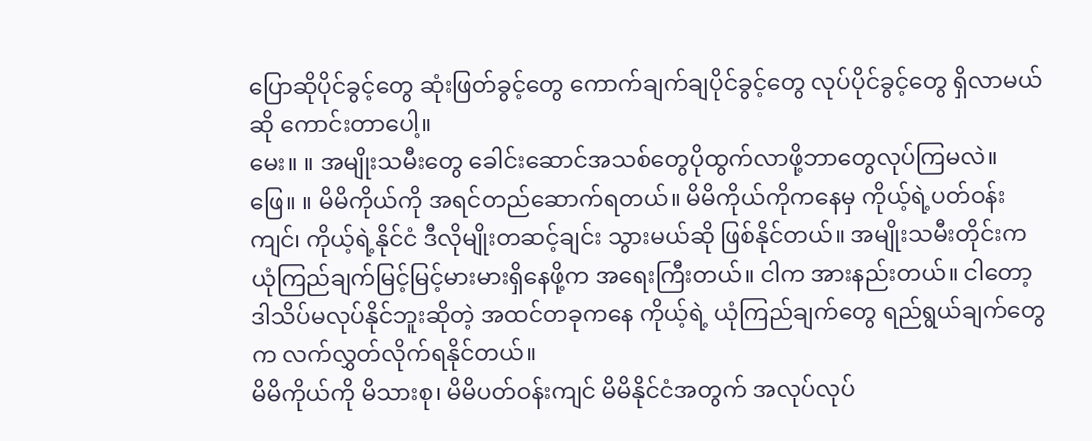ပြောဆိုပိုင်ခွင့်တွေ ဆုံးဖြတ်ခွင့်တွေ ကောက်ချက်ချပိုင်ခွင့်တွေ လုပ်ပိုင်ခွင့်တွေ ရှိလာမယ်ဆို ကောင်းတာပေါ့။
မေး။ ။ အမျိုးသမီးတွေ ခေါင်းဆောင်အသစ်တွေပိုထွက်လာဖို့ဘာတွေလုပ်ကြမလဲ။
ဖြေ။ ။ မိမိကိုယ်ကို အရင်တည်ဆောက်ရတယ်။ မိမိကိုယ်ကိုကနေမှ ကိုယ့်ရဲ့ပတ်ဝန်းကျင်၊ ကိုယ့်ရဲ့နိုင်ငံ ဒီလိုမျိုးတဆင့်ချင်း သွားမယ်ဆို ဖြစ်နိုင်တယ်။ အမျိုးသမီးတိုင်းက ယုံကြည်ချက်မြင့်မြင့်မားမားရှိနေဖို့က အရေးကြီးတယ်။ ငါက အားနည်းတယ်။ ငါတော့ ဒါသိပ်မလုပ်နိုင်ဘူးဆိုတဲ့ အထင်တခုကနေ ကိုယ့်ရဲ့ ယုံကြည်ချက်တွေ ရည်ရွယ်ချက်တွေက လက်လွှတ်လိုက်ရနိုင်တယ်။
မိမိကိုယ်ကို မိသားစု၊ မိမိပတ်ဝန်းကျင် မိမိနိုင်ငံအတွက် အလုပ်လုပ်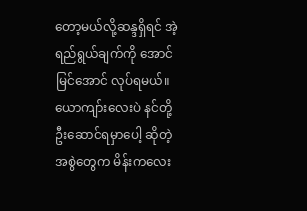တော့မယ်လို့ဆန္ဒရှိရင် အဲ့ရည်ရွယ်ချက်ကို အောင်မြင်အောင် လုပ်ရမယ်။ ယောကျာ်းလေးပဲ နင်တို့ဦးဆောင်ရမှာပေါ့ ဆိုတဲ့အစွဲတွေက မိန်းကလေး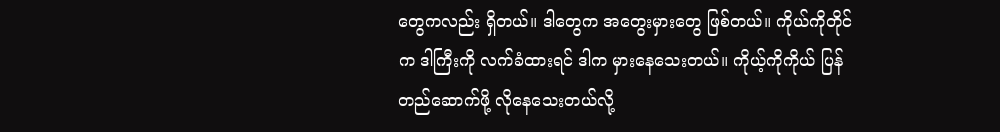တွေကလည်း ရှိတယ်။ ဒါတွေက အတွေးမှားတွေ ဖြစ်တယ်။ ကိုယ်ကိုတိုင်က ဒါကြီးကို လက်ခံထားရင် ဒါက မှားနေသေးတယ်။ ကိုယ့်ကိုကိုယ် ပြန်တည်ဆောက်ဖို့ လိုနေသေးတယ်လို့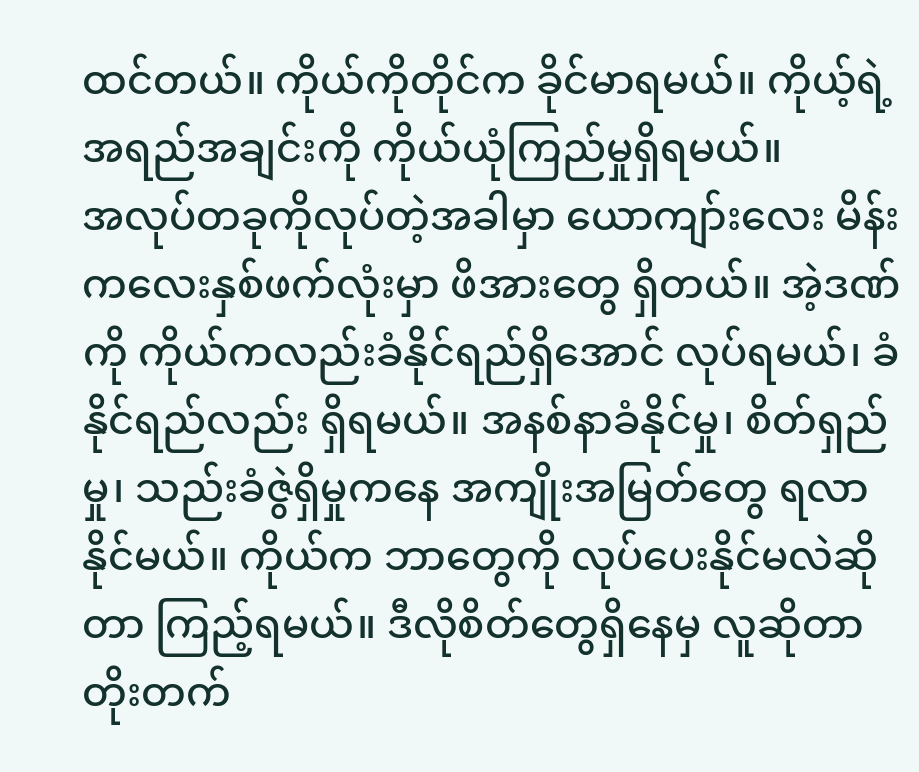ထင်တယ်။ ကိုယ်ကိုတိုင်က ခိုင်မာရမယ်။ ကိုယ့်ရဲ့အရည်အချင်းကို ကိုယ်ယုံကြည်မှုရှိရမယ်။
အလုပ်တခုကိုလုပ်တဲ့အခါမှာ ယောကျာ်းလေး မိန်းကလေးနှစ်ဖက်လုံးမှာ ဖိအားတွေ ရှိတယ်။ အဲ့ဒဏ်ကို ကိုယ်ကလည်းခံနိုင်ရည်ရှိအောင် လုပ်ရမယ်၊ ခံနိုင်ရည်လည်း ရှိရမယ်။ အနစ်နာခံနိုင်မှု၊ စိတ်ရှည်မှု၊ သည်းခံဇွဲရှိမှုကနေ အကျိုးအမြတ်တွေ ရလာနိုင်မယ်။ ကိုယ်က ဘာတွေကို လုပ်ပေးနိုင်မလဲဆိုတာ ကြည့်ရမယ်။ ဒီလိုစိတ်တွေရှိနေမှ လူဆိုတာတိုးတက်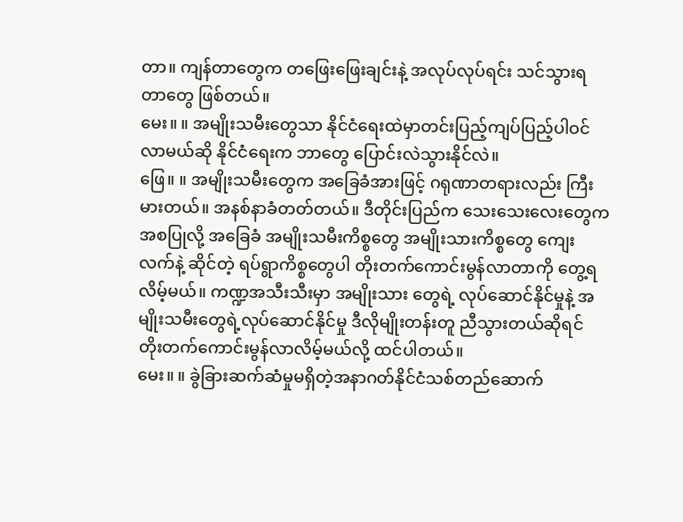တာ။ ကျန်တာတွေက တဖြေးဖြေးချင်းနဲ့ အလုပ်လုပ်ရင်း သင်သွားရတာတွေ ဖြစ်တယ်။
မေး။ ။ အမျိုးသမီးတွေသာ နိုင်ငံရေးထဲမှာတင်းပြည့်ကျပ်ပြည့်ပါဝင်လာမယ်ဆို နိုင်ငံရေးက ဘာတွေ ပြောင်းလဲသွားနိုင်လဲ။
ဖြေ။ ။ အမျိုးသမီးတွေက အခြေခံအားဖြင့် ဂရုဏာတရားလည်း ကြီးမားတယ်။ အနစ်နာခံတတ်တယ်။ ဒီတိုင်းပြည်က သေးသေးလေးတွေက အစပြုလို့ အခြေခံ အမျိုးသမီးကိစ္စတွေ အမျိုးသားကိစ္စတွေ ကျေးလက်နဲ့ ဆိုင်တဲ့ ရပ်ရွာကိစ္စတွေပါ တိုးတက်ကောင်းမွန်လာတာကို တွေ့ရလိမ့်မယ်။ ကဏ္ဍအသီးသီးမှာ အမျိုးသား တွေရဲ့ လုပ်ဆောင်နိုင်မှုနဲ့ အမျိုးသမီးတွေရဲ့လုပ်ဆောင်နိုင်မှု ဒီလိုမျိုးတန်းတူ ညီသွားတယ်ဆိုရင် တိုးတက်ကောင်းမွန်လာလိမ့်မယ်လို့ ထင်ပါတယ်။
မေး။ ။ ခွဲခြားဆက်ဆံမှုမရှိတဲ့အနာဂတ်နိုင်ငံသစ်တည်ဆောက်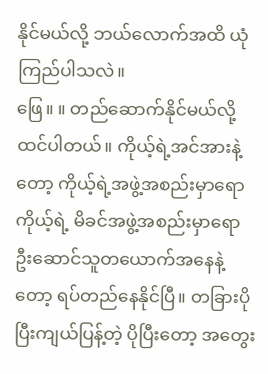နိုင်မယ်လို့ ဘယ်လောက်အထိ ယုံကြည်ပါသလဲ။
ဖြေ။ ။ တည်ဆောက်နိုင်မယ်လို့ ထင်ပါတယ်။ ကိုယ့်ရဲ့အင်အားနဲ့တော့ ကိုယ့်ရဲ့အဖွဲ့အစည်းမှာရော ကိုယ့်ရဲ့ မိခင်အဖွဲ့အစည်းမှာရော ဦးဆောင်သူတယောက်အနေနဲ့တော့ ရပ်တည်နေနိုင်ပြီ။ တခြားပိုပြီးကျယ်ပြန့်တဲ့ ပိုပြီးတော့ အတွေး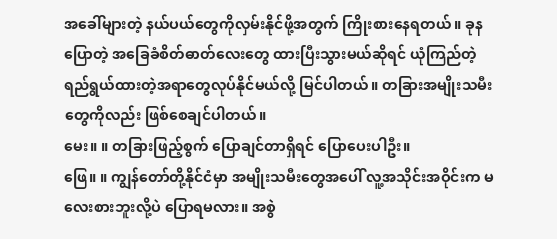အခေါ်များတဲ့ နယ်ပယ်တွေကိုလှမ်းနိုင်ဖို့အတွက် ကြိုးစားနေရတယ်။ ခုနပြောတဲ့ အခြေခံစိတ်ဓာတ်လေးတွေ ထားပြီးသွားမယ်ဆိုရင် ယုံကြည်တဲ့ ရည်ရွယ်ထားတဲ့အရာတွေလုပ်နိုင်မယ်လို့ မြင်ပါတယ်။ တခြားအမျိုးသမီးတွေကိုလည်း ဖြစ်စေချင်ပါတယ်။
မေး။ ။ တခြားဖြည့်စွက် ပြောချင်တာရှိရင် ပြောပေးပါဦး။
ဖြေ။ ။ ကျွန်တော်တို့နိုင်ငံမှာ အမျိုးသမီးတွေအပေါ် လူ့အသိုင်းအဝိုင်းက မလေးစားဘူးလို့ပဲ ပြောရမလား။ အစွဲ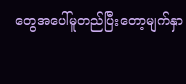တွေအပေါ်မူတည်ပြီးတော့မျက်နှာ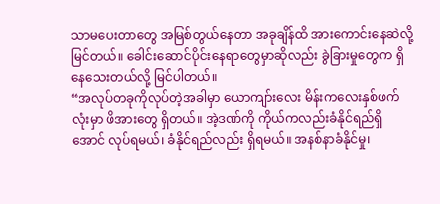သာမပေးတာတွေ အမြစ်တွယ်နေတာ အခုချိန်ထိ အားကောင်းနေဆဲလို့ မြင်တယ်။ ခေါင်းဆောင်ပိုင်းနေရာတွေမှာဆိုလည်း ခွဲခြားမှုတွေက ရှိနေသေးတယ်လို့ မြင်ပါတယ်။
“အလုပ်တခုကိုလုပ်တဲ့အခါမှာ ယောကျာ်းလေး မိန်းကလေးနှစ်ဖက်လုံးမှာ ဖိအားတွေ ရှိတယ်။ အဲ့ဒဏ်ကို ကိုယ်ကလည်းခံနိုင်ရည်ရှိအောင် လုပ်ရမယ်၊ ခံနိုင်ရည်လည်း ရှိရမယ်။ အနစ်နာခံနိုင်မှု၊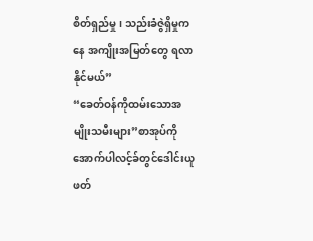စိတ်ရှည်မှု၊ သည်းခံဇွဲရှိမှုကနေ အကျိုးအမြတ်တွေ ရလာနိုင်မယ်”
“ခေတ်ဝန်ကိုထမ်းသောအမျိုးသမီးများ”စာအုပ်ကိုအောက်ပါလင့်ခ်တွင်ဒေါင်းယူဖတ်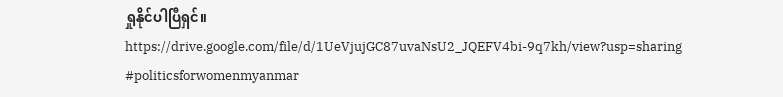ရှုနိုင်ပါပြီရှင်။ https://drive.google.com/file/d/1UeVjujGC87uvaNsU2_JQEFV4bi-9q7kh/view?usp=sharing
#politicsforwomenmyanmar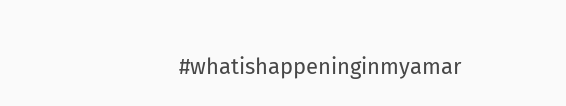#whatishappeninginmyamar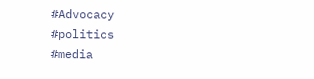#Advocacy
#politics
#media